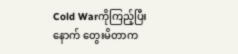Cold Warကိုကြည့်ပြီးနောက် တွေးမိတာက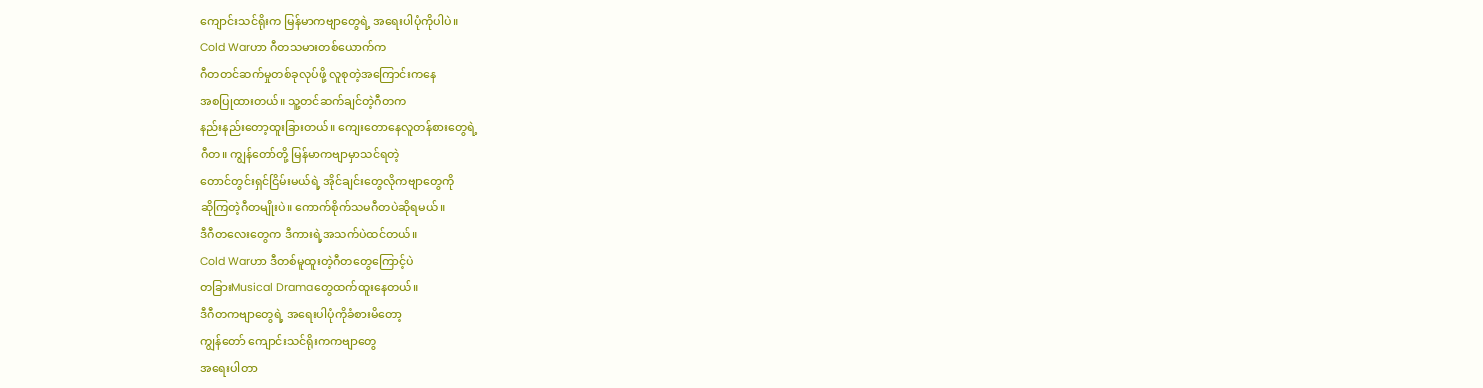ကျောင်းသင်ရိုးက မြန်မာကဗျာတွေရဲ့ အရေးပါပုံကိုပါပဲ။
Cold Warဟာ ဂီတသမားတစ်ယောက်က
ဂီတတင်ဆက်မှုတစ်ခုလုပ်ဖို့ လူစုတဲ့အကြောင်းကနေ
အစပြုထားတယ်။ သူ့တင်ဆက်ချင်တဲ့ဂီတက
နည်းနည်းတော့ထူးခြားတယ်။ ကျေးတောနေလူတန်စားတွေရဲ့
ဂီတ။ ကျွန်တော်တို့ မြန်မာကဗျာမှာသင်ရတဲ့
တောင်တွင်းရှင်ငြိမ်းမယ်ရဲ့ အိုင်ချင်းတွေလိုကဗျာတွေကို
ဆိုကြတဲ့ဂီတမျိုးပဲ။ ကောက်စိုက်သမဂီတပဲဆိုရမယ်။
ဒီဂီတလေးတွေက ဒီကားရဲ့အသက်ပဲထင်တယ်။
Cold Warဟာ ဒီတစ်မူထူးတဲ့ဂီတတွေကြောင့်ပဲ
တခြားMusical Dramaတွေထက်ထူးနေတယ်။
ဒီဂီတကဗျာတွေရဲ့ အရေးပါပုံကိုခံစားမိတော့
ကျွန်တော် ကျောင်းသင်ရိုးကကဗျာတွေ
အရေးပါတာ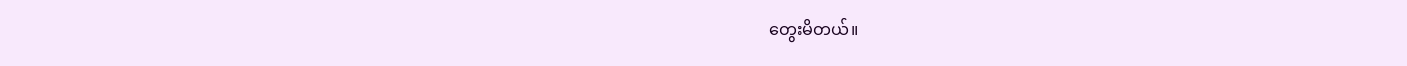တွေးမိတယ်။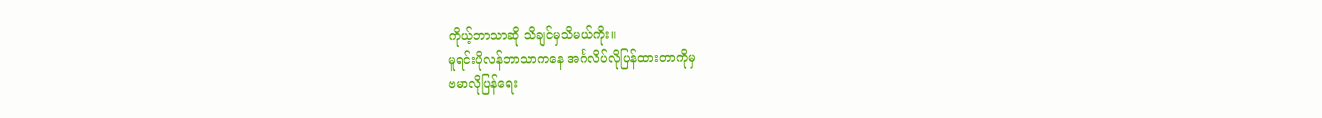ကိုယ့်ဘာသာဆို သိချင်မှသိမယ်ကိုး။
မူရင်းပိုလန်ဘာသာကနေ အင်္ဂလိပ်လိုပြန်ထားတာကိုမှ
ဗမာလိုပြန်ရေး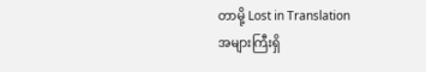တာမို့ Lost in Translation
အများကြီးရှိ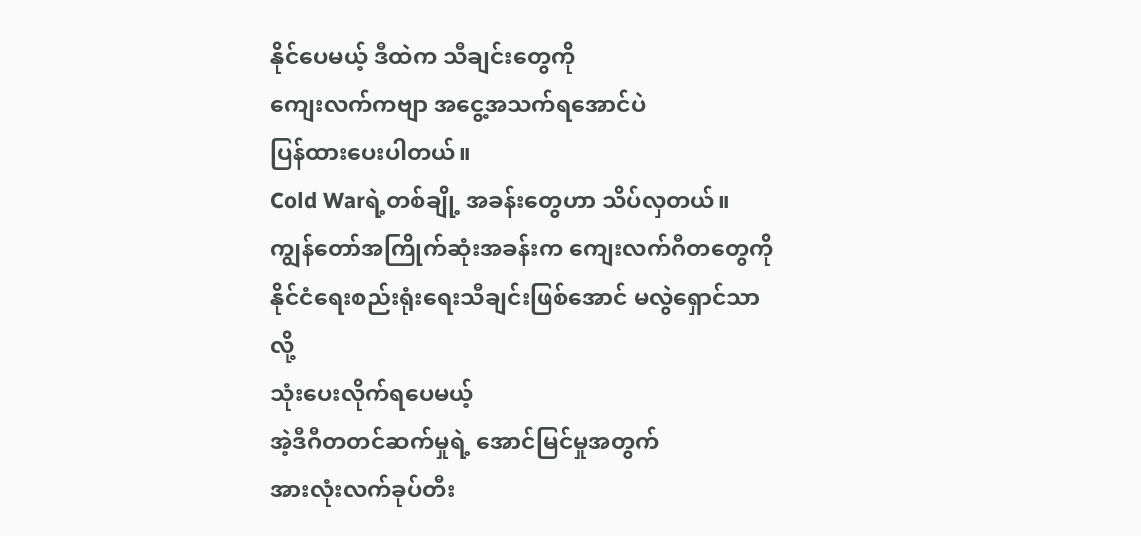နိုင်ပေမယ့် ဒီထဲက သီချင်းတွေကို
ကျေးလက်ကဗျာ အငွေ့အသက်ရအောင်ပဲ
ပြန်ထားပေးပါတယ်။
Cold Warရဲ့တစ်ချို့ အခန်းတွေဟာ သိပ်လှတယ်။
ကျွန်တော်အကြိုက်ဆုံးအခန်းက ကျေးလက်ဂီတတွေကို
နိုင်ငံရေးစည်းရုံးရေးသီချင်းဖြစ်အောင် မလွဲရှောင်သာလို့
သုံးပေးလိုက်ရပေမယ့်
အဲ့ဒီဂီတတင်ဆက်မှုရဲ့ အောင်မြင်မှုအတွက်
အားလုံးလက်ခုပ်တီး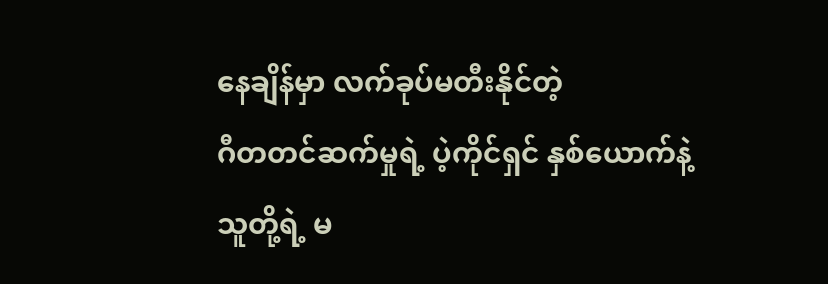နေချိန်မှာ လက်ခုပ်မတီးနိုင်တဲ့
ဂီတတင်ဆက်မှုရဲ့ ပဲ့ကိုင်ရှင် နှစ်ယောက်နဲ့
သူတို့ရဲ့ မ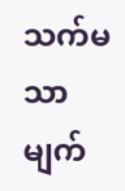သက်မသာမျက်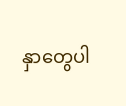နှာတွေပါ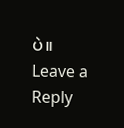ပဲ။
Leave a Reply